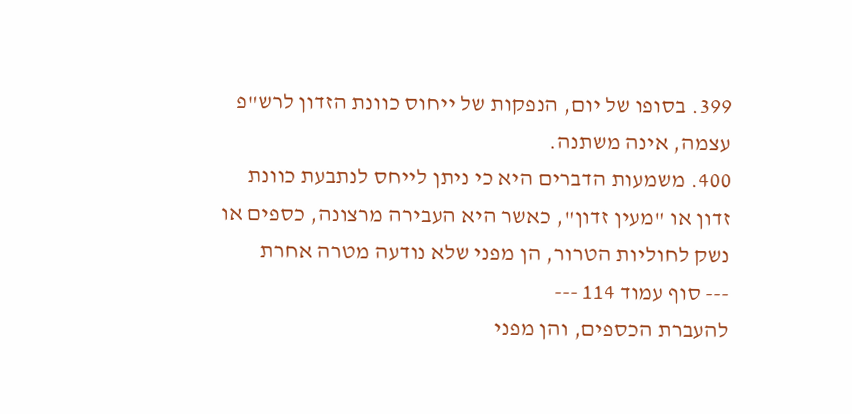399. בסופו של יום, הנפקות של ייחוס כוונת הזדון לרש"פ עצמה, אינה משתנה.
400. משמעות הדברים היא כי ניתן לייחס לנתבעת כוונת זדון או "מעין זדון", כאשר היא העבירה מרצונה, כספים או נשק לחוליות הטרור, הן מפני שלא נודעה מטרה אחרת
--- סוף עמוד 114 ---
להעברת הכספים, והן מפני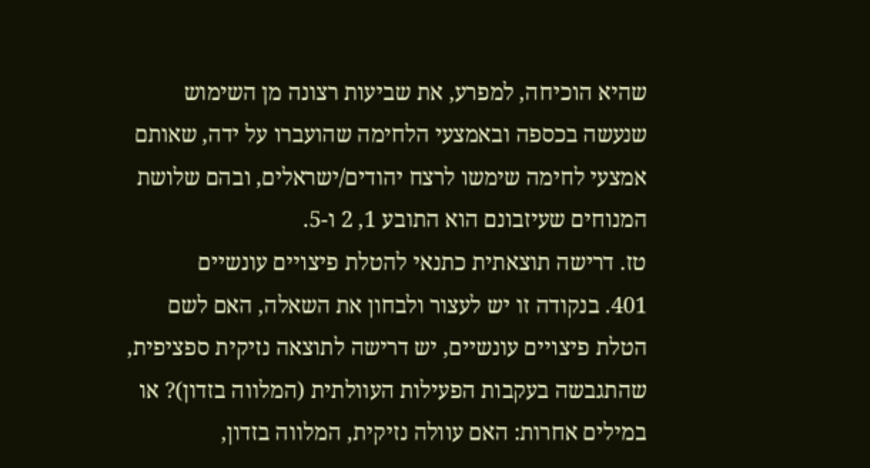שהיא הוכיחה, למפרע, את שביעות רצונה מן השימוש שנעשה בכספה ובאמצעי הלחימה שהועברו על ידה, שאותם אמצעי לחימה שימשו לרצח יהודים/ישראלים, ובהם שלושת המנוחים שעיזבונם הוא התובע 1, 2 ו-5.
טז. דרישה תוצאתית כתנאי להטלת פיצויים עונשיים
401. בנקודה זו יש לעצור ולבחון את השאלה, האם לשם הטלת פיצויים עונשיים, יש דרישה לתוצאה נזיקית ספציפית, שהתגבשה בעקבות הפעילות העוולתית (המלווה בזדון)? או במילים אחרות: האם עוולה נזיקית, המלווה בזדון,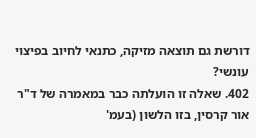דורשת גם תוצאה מזיקה, כתנאי לחיוב בפיצוי עונשי?
402. שאלה זו הועלתה כבר במאמרה של ד"ר אור קרסין, בזו הלשון (בעמ'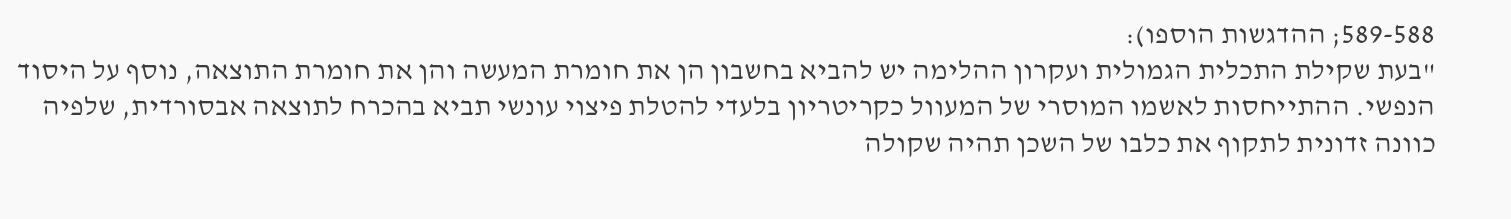589-588; ההדגשות הוספו):
"בעת שקילת התכלית הגמולית ועקרון ההלימה יש להביא בחשבון הן את חומרת המעשה והן את חומרת התוצאה, נוסף על היסוד הנפשי. ההתייחסות לאשמו המוסרי של המעוול כקריטריון בלעדי להטלת פיצוי עונשי תביא בהכרח לתוצאה אבסורדית, שלפיה כוונה זדונית לתקוף את כלבו של השכן תהיה שקולה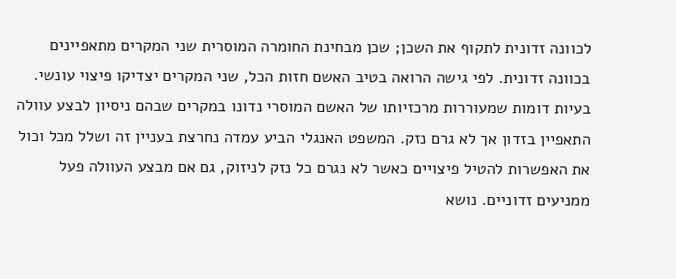לכוונה זדונית לתקוף את השכן; שכן מבחינת החומרה המוסרית שני המקרים מתאפיינים בכוונה זדונית. לפי גישה הרואה בטיב האשם חזות הכל, שני המקרים יצדיקו פיצוי עונשי. בעיות דומות שמעוררות מרכזיותו של האשם המוסרי נדונו במקרים שבהם ניסיון לבצע עוולה התאפיין בזדון אך לא גרם נזק. המשפט האנגלי הביע עמדה נחרצת בעניין זה ושלל מכל וכול את האפשרות להטיל פיצויים כאשר לא נגרם כל נזק לניזוק, גם אם מבצע העוולה פעל ממניעים זדוניים. נושא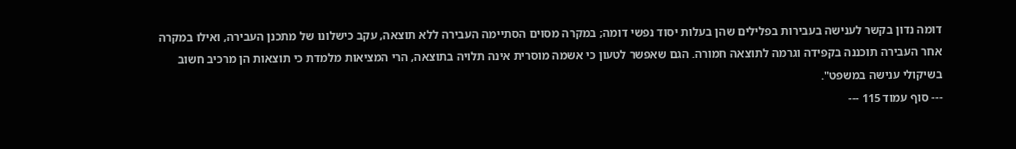דומה נדון בקשר לענישה בעבירות בפלילים שהן בעלות יסוד נפשי דומה; במקרה מסוים הסתיימה העבירה ללא תוצאה, עקב כישלונו של מתכנן העבירה, ואילו במקרה אחר העבירה תוכננה בקפידה וגרמה לתוצאה חמורה. הגם שאפשר לטעון כי אשמה מוסרית אינה תלויה בתוצאה, הרי המציאות מלמדת כי תוצאות הן מרכיב חשוב בשיקולי ענישה במשפט".
--- סוף עמוד 115 ---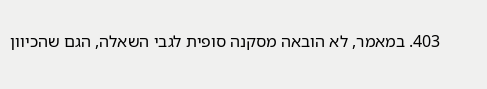403. במאמר, לא הובאה מסקנה סופית לגבי השאלה, הגם שהכיוון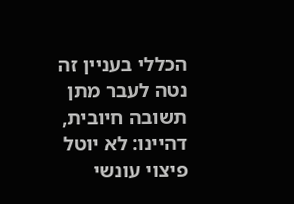הכללי בעניין זה נטה לעבר מתן תשובה חיובית, דהיינו: לא יוטל פיצוי עונשי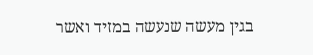בגין מעשה שנעשה במזיד ואשר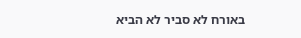באורח לא סביר לא הביא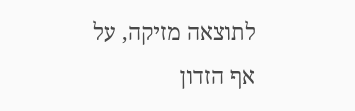לתוצאה מזיקה, על אף הזדון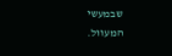שבמעשי המעוול.